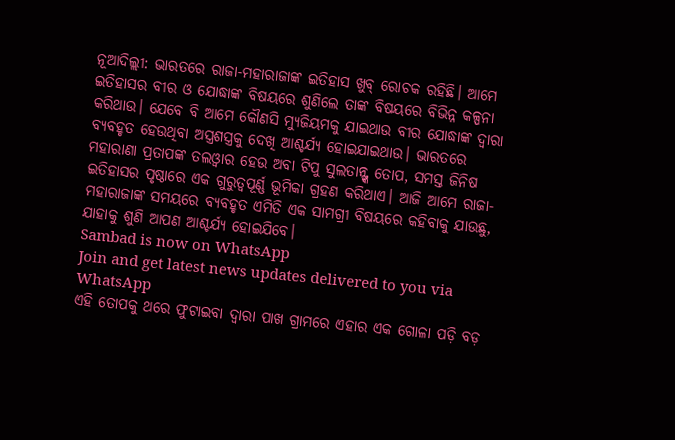ନୂଆଦିଲ୍ଲୀ: ଭାରତରେ ରାଜା-ମହାରାଜାଙ୍କ ଇତିହାସ ଖୁବ୍ ରୋଚକ ରହିଛି। ଆମେ ଇତିହାସର ବୀର ଓ ଯୋଦ୍ଧାଙ୍କ ବିଷୟରେ ଶୁଣିଲେ ତାଙ୍କ ବିଷୟରେ ବିଭିନ୍ନ କଳ୍ପନା କରିଥାଉ। ଯେବେ ବି ଆମେ କୌଣସି ମ୍ୟୁଜିୟମକୁ ଯାଇଥାଉ ବୀର ଯୋଦ୍ଧାଙ୍କ ଦ୍ୱାରା ବ୍ୟବହୃତ ହେଉଥିବା ଅସ୍ତ୍ରଶସ୍ତ୍ରକୁ ଦେଖି ଆଶ୍ଚର୍ଯ୍ୟ ହୋଇଯାଇଥାଉ। ଭାରତରେ ମହାରାଣା ପ୍ରତାପଙ୍କ ତଲଓ୍ଵାର ହେଉ ଅବା ଟିପୁ ସୁଲତାନ୍ଙ୍କ ତୋପ, ସମସ୍ତ ଜିନିଷ ଇତିହାସର ପୃଷ୍ଠାରେ ଏକ ଗୁରୁତ୍ୱପୂର୍ଣ୍ଣ ଭୂମିକା ଗ୍ରହଣ କରିଥାଏ। ଆଜି ଆମେ ରାଜା-ମହାରାଜାଙ୍କ ସମୟରେ ବ୍ୟବହୃତ ଏମିତି ଏକ ସାମଗ୍ରୀ ବିଷୟରେ କହିବାକୁ ଯାଉଛୁ, ଯାହାକୁ ଶୁଣି ଆପଣ ଆଶ୍ଚର୍ଯ୍ୟ ହୋଇଯିବେ।
Sambad is now on WhatsApp
Join and get latest news updates delivered to you via WhatsApp
ଏହି ତୋପକୁ ଥରେ ଫୁଟାଇବା ଦ୍ୱାରା ପାଖ ଗ୍ରାମରେ ଏହାର ଏକ ଗୋଳା ପଡ଼ି ବଡ଼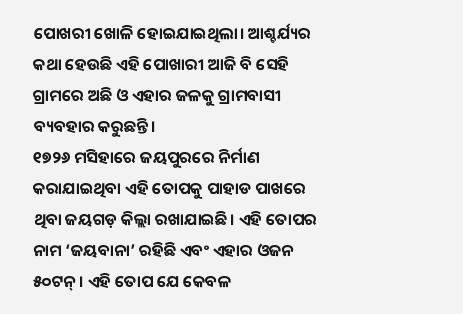ପୋଖରୀ ଖୋଳି ହୋଇଯାଇଥିଲା। ଆଶ୍ଚର୍ଯ୍ୟର କଥା ହେଉଛି ଏହି ପୋଖାରୀ ଆଜି ବି ସେହି ଗ୍ରାମରେ ଅଛି ଓ ଏହାର ଜଳକୁ ଗ୍ରାମବାସୀ ବ୍ୟବହାର କରୁଛନ୍ତି।
୧୭୨୬ ମସିହାରେ ଜୟପୁରରେ ନିର୍ମାଣ କରାଯାଇଥିବା ଏହି ତୋପକୁ ପାହାଡ ପାଖରେ ଥିବା ଜୟଗଡ଼ କିଲ୍ଲା ରଖାଯାଇଛି। ଏହି ତୋପର ନାମ ‘ଜୟବାନା’ ରହିଛି ଏବଂ ଏହାର ଓଜନ ୫୦ଟନ୍ । ଏହି ତୋପ ଯେ କେବଳ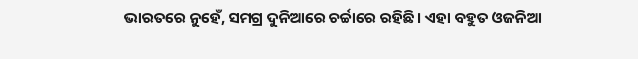ଭାରତରେ ନୁହେଁ, ସମଗ୍ର ଦୁନିଆରେ ଚର୍ଚ୍ଚାରେ ରହିଛି। ଏହା ବହୁତ ଓଜନିଆ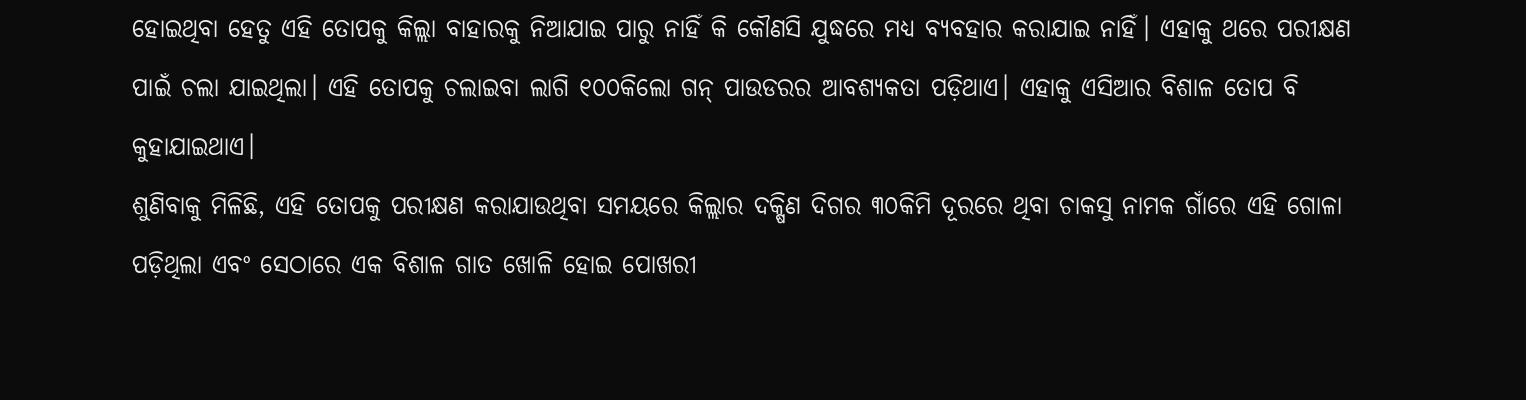ହୋଇଥିବା ହେତୁ ଏହି ତୋପକୁ କିଲ୍ଲା ବାହାରକୁ ନିଆଯାଇ ପାରୁ ନାହିଁ କି କୌଣସି ଯୁଦ୍ଧରେ ମଧ୍ୟ ବ୍ୟବହାର କରାଯାଇ ନାହିଁ। ଏହାକୁ ଥରେ ପରୀକ୍ଷଣ ପାଇଁ ଚଲା ଯାଇଥିଲା। ଏହି ତୋପକୁ ଚଲାଇବା ଲାଗି ୧୦୦କିଲୋ ଗନ୍ ପାଉଡରର ଆବଶ୍ୟକତା ପଡ଼ିଥାଏ। ଏହାକୁ ଏସିଆର ବିଶାଳ ତୋପ ବି କୁହାଯାଇଥାଏ।
ଶୁଣିବାକୁ ମିଳିଛି, ଏହି ତୋପକୁ ପରୀକ୍ଷଣ କରାଯାଉଥିବା ସମୟରେ କିଲ୍ଲାର ଦକ୍ଷିଣ ଦିଗର ୩୦କିମି ଦୂରରେ ଥିବା ଚାକସୁ ନାମକ ଗାଁରେ ଏହି ଗୋଳା ପଡ଼ିଥିଲା ଏବଂ ସେଠାରେ ଏକ ବିଶାଳ ଗାତ ଖୋଳି ହୋଇ ପୋଖରୀ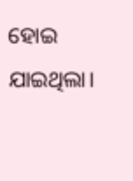ହୋଇ ଯାଇଥିଲା।